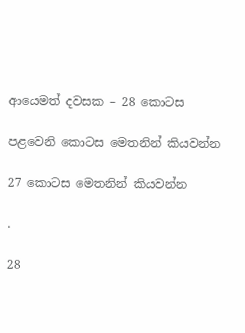ආයෙමත් දවසක – 28 කොටස

පළවෙනි කොටස මෙතනින් කියවන්න

27 කොටස මෙතනින් කියවන්න

.

28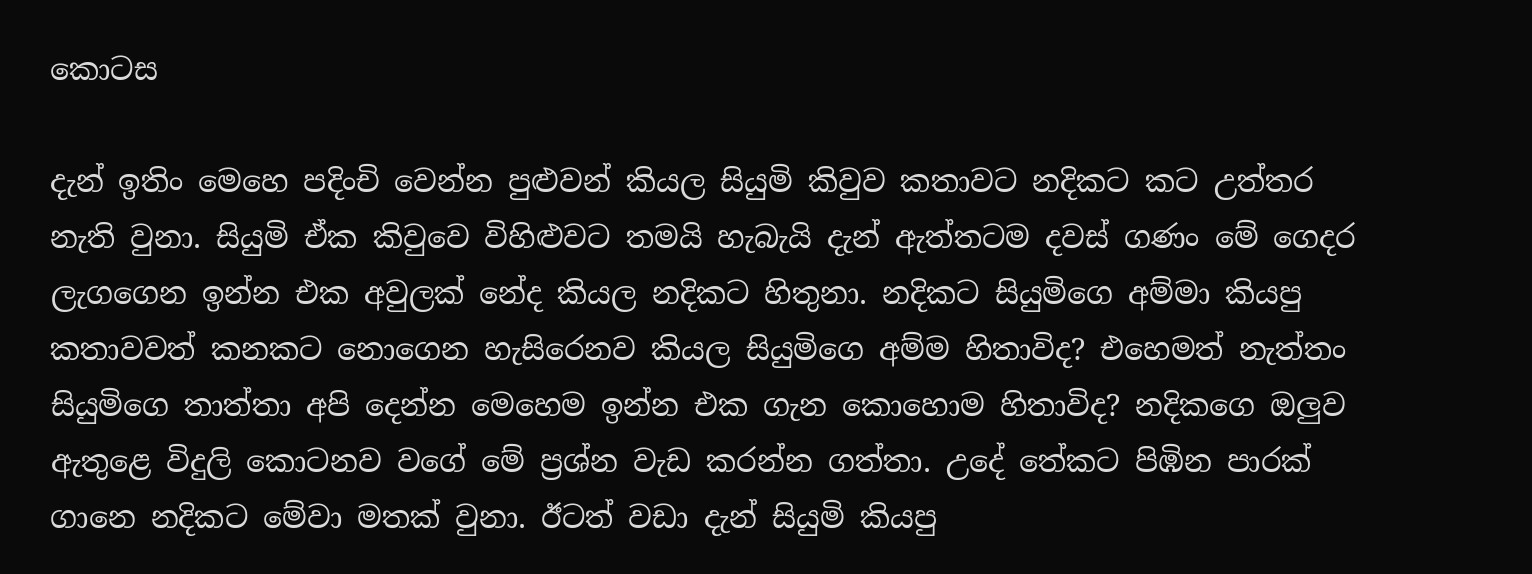කොටස

දැන් ඉතිං මෙහෙ පදිංචි වෙන්න පුළුවන් කියල සියුමි කිවුව කතාවට නදිකට කට උත්තර නැති වුනා. සියුමි ඒක කිවුවෙ විහිළුවට තමයි හැබැයි දැන් ඇත්තටම දවස් ගණං මේ ගෙදර ලැගගෙන ඉන්න එක අවුලක් නේද කියල නදිකට හිතුනා. නදිකට සියුමිගෙ අම්මා කියපු කතාවවත් කනකට නොගෙන හැසිරෙනව කියල සියුමිගෙ අම්ම හිතාවිද? එහෙමත් නැත්තං සියුමිගෙ තාත්තා අපි දෙන්න මෙහෙම ඉන්න එක ගැන කොහොම හිතාවිද? නදිකගෙ ඔලුව ඇතුළෙ විදුලි කොටනව වගේ මේ ප්‍රශ්න වැඩ කරන්න ගත්තා. උදේ තේකට පිඹින පාරක් ගානෙ නදිකට මේවා මතක් වුනා. ඊටත් වඩා දැන් සියුමි කියපු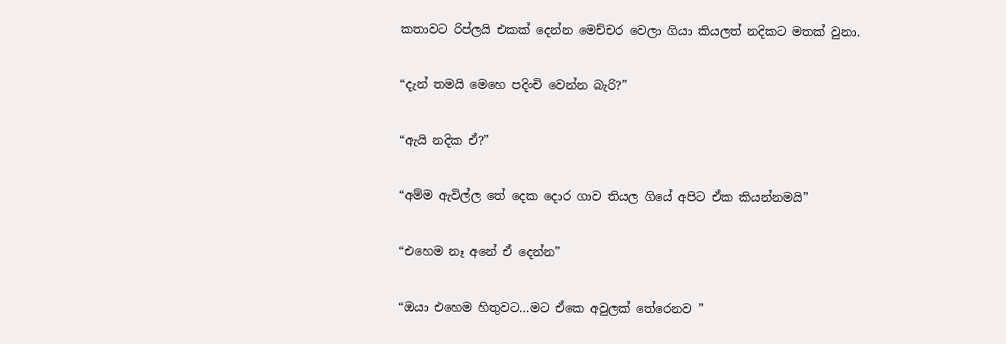කතාවට රිප්ලයි එකක් දෙන්න මෙච්චර වෙලා ගියා කියලත් නදිකට මතක් වුනා.

“දැන් තමයි මෙහෙ පදිංචි වෙන්න බැරි?”

“ඇයි නදික ඒ?”

“අම්ම ඇවිල්ල තේ දෙක දොර ගාව තියල ගියේ අපිට ඒක කියන්නමයි”

“එහෙම නෑ අනේ ඒ දෙන්න”

“ඔයා එහෙම හිතුවට…මට ඒකෙ අවුලක් තේරෙනව ”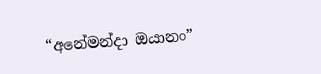“අනේමන්දා ඔයානං”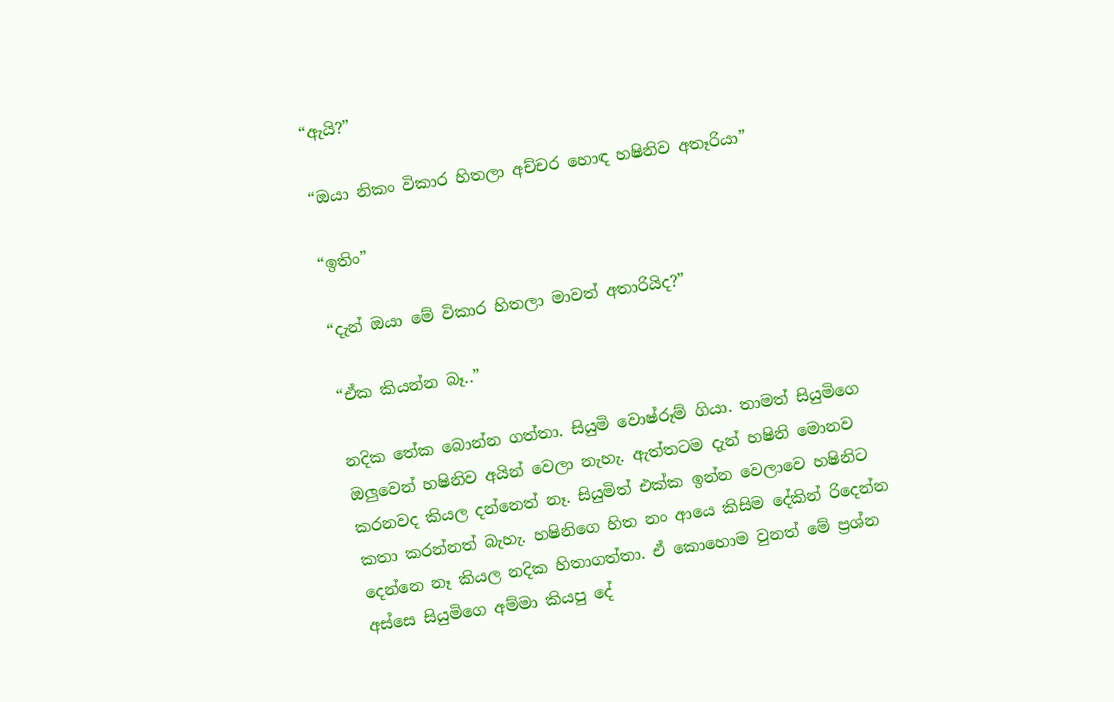“ඇයි?”

“ඔයා නිකං විකාර හිතලා අච්චර හොඳ හෂිනිව අතෑරියා”

“ඉතිං”

“දැන් ඔයා මේ විකාර හිතලා මාවත් අතාරියිද?”

“ඒක කියන්න බෑ..”

නදික තේක බොන්න ගත්තා. සියුමි වොෂ්රූම් ගියා. තාමත් සියුමිගෙ ඔලුවෙන් හෂිනිව අයින් වෙලා නැහැ. ඇත්තටම දැන් හෂිනි මොනව කරනවද කියල දන්නෙත් නෑ. සියුමිත් එක්ක ඉන්න වෙලාවෙ හෂිනිට කතා කරන්නත් බැහැ. හෂිනිගෙ හිත නං ආයෙ කිසිම දේකින් රිදෙන්න දෙන්නෙ නෑ කියල නදික හිතාගත්තා. ඒ කොහොම වුනත් මේ ප්‍රශ්න අස්සෙ සියුමිගෙ අම්මා කියපු දේ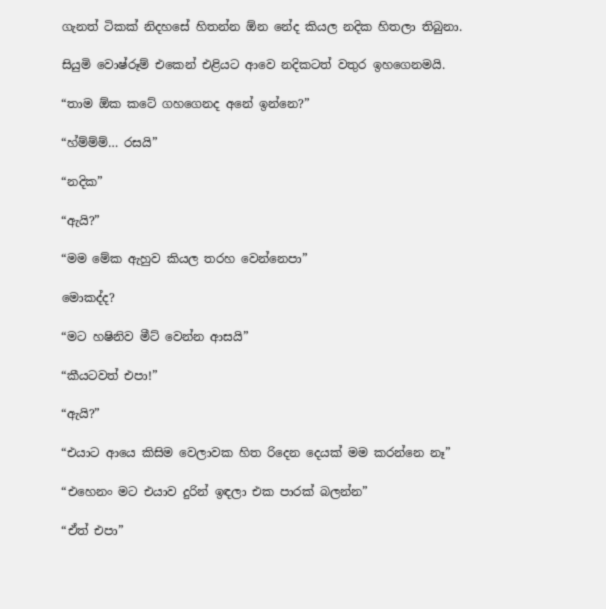ගැනත් ටිකක් නිදහසේ හිතන්න ඕන නේද කියල නදික හිතලා තිබුනා.

සියුමි වොෂ්රූම් එකෙන් එළියට ආවෙ නදිකටත් වතුර ඉහගෙනමයි.

“තාම ඕක කටේ ගහගෙනද අනේ ඉන්නෙ?”

“හ්ම්ම්ම්… රසයි”

“නදික”

“ඇයි?”

“මම මේක ඇහුව කියල තරහ වෙන්නෙපා”

මොකද්ද?

“මට හෂිනිව මීට් වෙන්න ආසයි”

“කීයටවත් එපා!”

“ඇයි?”

“එයාට ආයෙ කිසිම වෙලාවක හිත රිදෙන දෙයක් මම කරන්නෙ නෑ”

“එහෙනං මට එයාව දුරින් ඉඳලා එක පාරක් බලන්න”

“ඒත් එපා”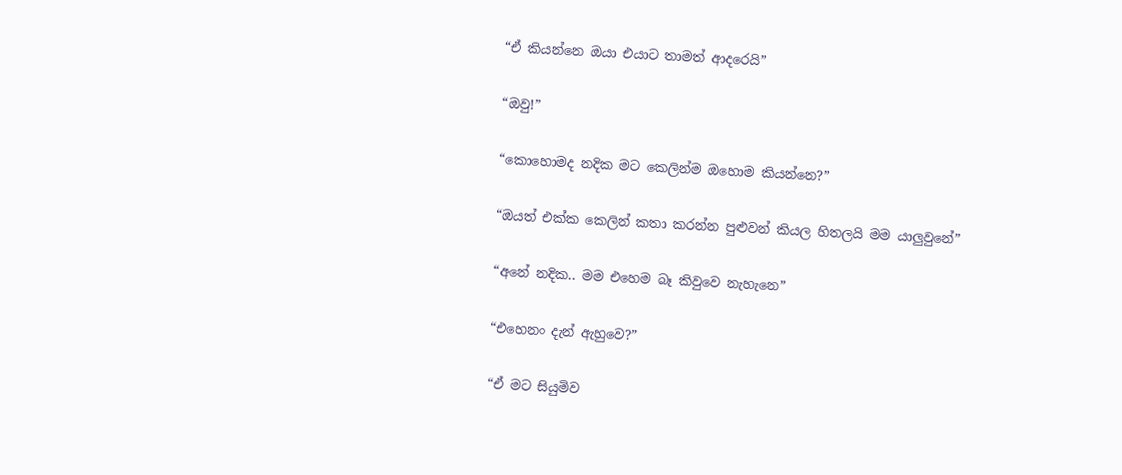“ඒ කියන්නෙ ඔයා එයාට තාමත් ආදරෙයි”

“ඔවු!”

“කොහොමද නදික මට කෙලින්ම ඔහොම කියන්නෙ?”

“ඔයත් එක්ක කෙලින් කතා කරන්න පුළුවන් කියල හිතලයි මම යාලුවුනේ”

“අනේ නදික.. මම එහෙම බෑ කිවුවෙ නැහැනෙ”

“එහෙනං දැන් ඇහුවෙ?”

“ඒ මට සියුමිව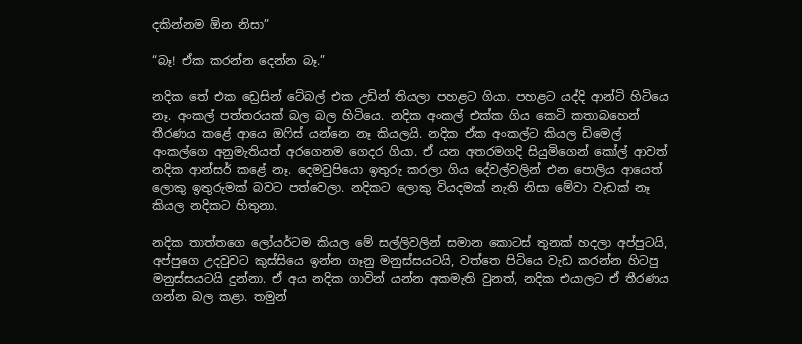දකින්නම ඕන නිසා”

“බෑ! ඒක කරන්න දෙන්න බෑ.”

නදික තේ එක ඩ්‍රෙසින් ටේබල් එක උඩින් තියලා පහළට ගියා. පහළට යද්දි ආන්ටි හිටියෙ නෑ. අංකල් පත්තරයක් බල බල හිටියෙ. නදික අංකල් එක්ක ගිය කෙටි කතාබහෙන් තීරණය කළේ ආයෙ ඔෆිස් යන්නෙ නෑ කියලයි. නදික ඒක අංකල්ට කියල ඩිමෙල් අංකල්ගෙ අනුමැතියත් අරගෙනම ගෙදර ගියා. ඒ යන අතරමගදි සියුමිගෙන් කෝල් ආවත් නදික ආන්සර් කළේ නෑ. දෙමවුපියො ඉතුරු කරලා ගිය දේවල්වලින් එන පොලිය ආයෙත් ලොකු ඉතුරුමක් බවට පත්වෙලා. නදිකට ලොකු වියදමක් නැති නිසා මේවා වැඩක් නෑ කියල නදිකට හිතුනා.

නදික තාත්තගෙ ලෝයර්ටම කියල මේ සල්ලිවලින් සමාන කොටස් තුනක් හදලා අප්පුටයි, අප්පුගෙ උදවුවට කුස්සියෙ ඉන්න ගෑනු මනුස්සයටයි, වත්තෙ පිටියෙ වැඩ කරන්න හිටපු මනුස්සයටයි දුන්නා. ඒ අය නදික ගාවින් යන්න අකමැති වුනත්, නදික එයාලට ඒ තීරණය ගන්න බල කළා. තමුන්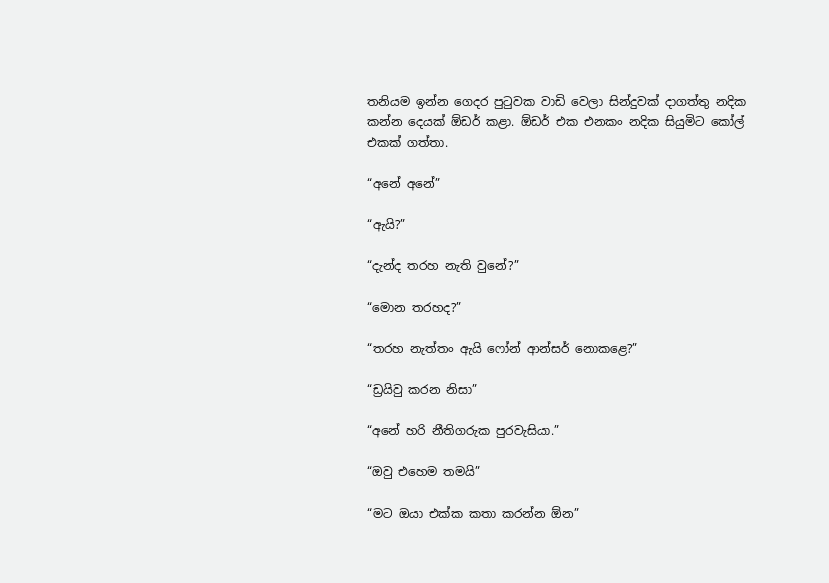තනියම ඉන්න ගෙදර පුටුවක වාඩි වෙලා සින්දුවක් දාගත්තු නදික කන්න දෙයක් ඕඩර් කළා. ඕඩර් එක එනකං නදික සියුමිට කෝල් එකක් ගත්තා.

“අනේ අනේ”

“ඇයි?”

“දැන්ද තරහ නැති වුනේ?”

“මොන තරහද?”

“තරහ නැත්තං ඇයි ෆෝන් ආන්සර් නොකළෙ?”

“ඩ්‍රයිවු කරන නිසා”

“අනේ හරි නීතිගරුක පුරවැසියා.”

“ඔවු එහෙම තමයි”

“මට ඔයා එක්ක කතා කරන්න ඕන”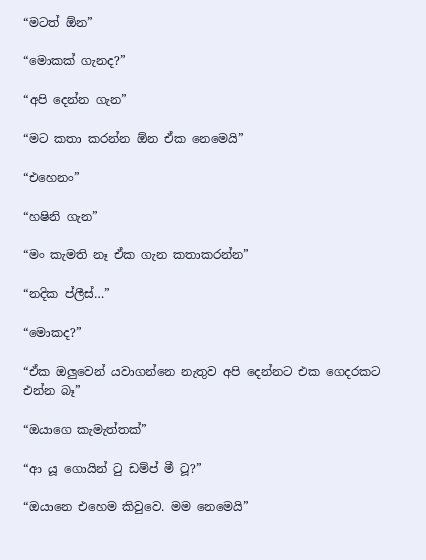“මටත් ඕන”

“මොකක් ගැනද?”

“අපි දෙන්න ගැන”

“මට කතා කරන්න ඕන ඒක නෙමෙයි”

“එහෙනං”

“හෂිනි ගැන”

“මං කැමති නෑ ඒක ගැන කතාකරන්න”

“නදික ප්ලීස්…”

“මොකද?”

“ඒක ඔලුවෙන් යවාගන්නෙ නැතුව අපි දෙන්නට එක ගෙදරකට එන්න බෑ”

“ඔයාගෙ කැමැත්තක්”

“ආ යූ ගොයින් ටු ඩම්ප් මී ටූ?”

“ඔයානෙ එහෙම කිවුවෙ. මම නෙමෙයි”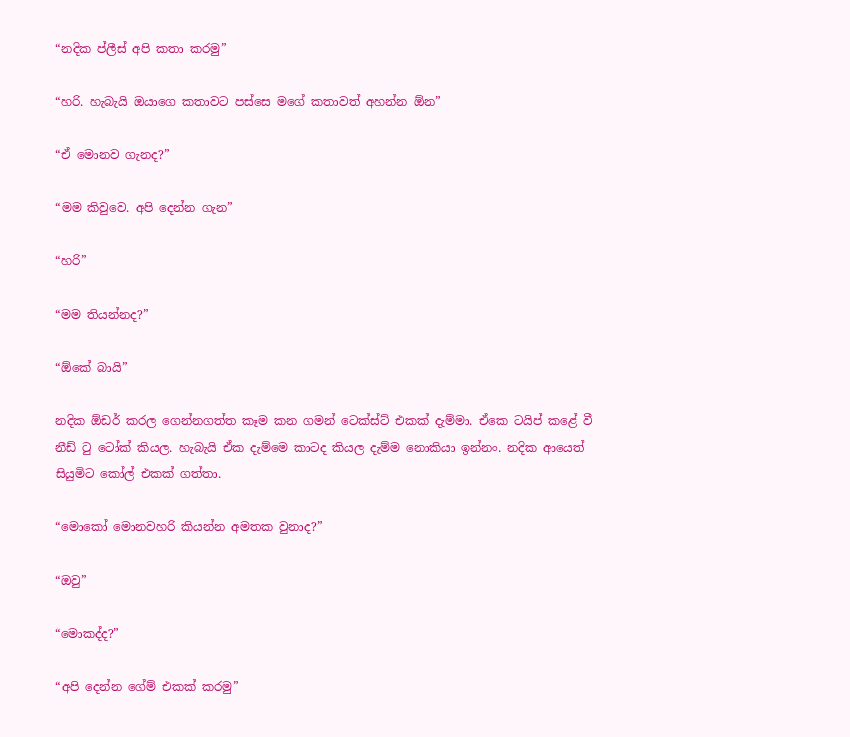“නදික ප්ලීස් අපි කතා කරමු”

“හරි. හැබැයි ඔයාගෙ කතාවට පස්සෙ මගේ කතාවත් අහන්න ඕන”

“ඒ මොනව ගැනද?”

“මම කිවුවෙ. අපි දෙන්න ගැන”

“හරි”

“මම තියන්නද?”

“ඕකේ බායි”

නදික ඕඩර් කරල ගෙන්නගත්ත කෑම කන ගමන් ටෙක්ස්ට් එකක් දැම්මා. ඒකෙ ටයිප් කළේ වී නීඩ් ටු ටෝක් කියල. හැබැයි ඒක දැම්මෙ කාටද කියල දැම්ම නොකියා ඉන්නං. නදික ආයෙත් සියුමිට කෝල් එකක් ගත්තා.

“මොකෝ මොනවහරි කියන්න අමතක වුනාද?”

“ඔවු”

“මොකද්ද?”

“අපි දෙන්න ගේම් එකක් කරමු”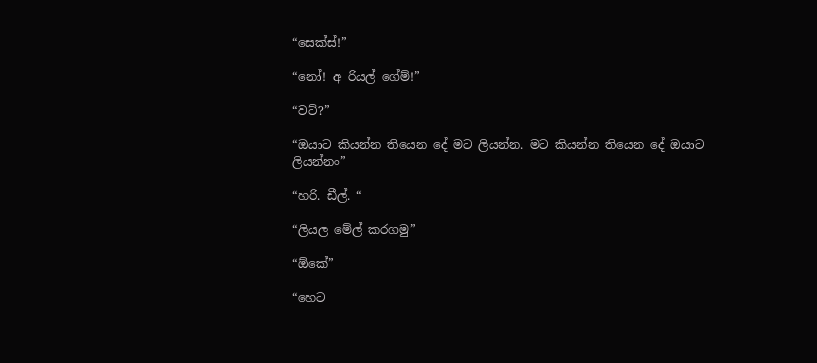“සෙක්ස්!”

“නෝ! අ රියල් ගේම්!”

“වට්?”

“ඔයාට කියන්න තියෙන දේ මට ලියන්න. මට කියන්න තියෙන දේ ඔයාට ලියන්නං”

“හරි. ඩීල්. “

“ලියල මේල් කරගමු”

“ඕකේ”

“හෙට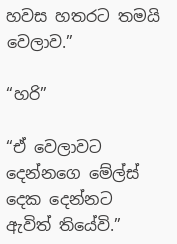හවස හතරට තමයි වෙලාව.”

“හරි”

“ඒ වෙලාවට දෙන්නගෙ මේල්ස් දෙක දෙන්නට ඇවිත් තියේවි.”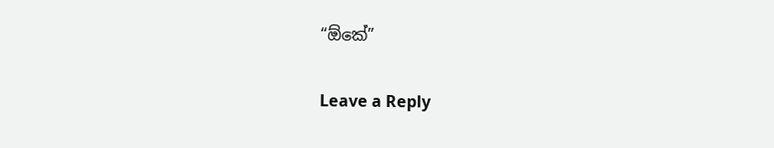“ඕකේ”

Leave a Reply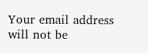Your email address will not be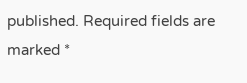published. Required fields are marked *